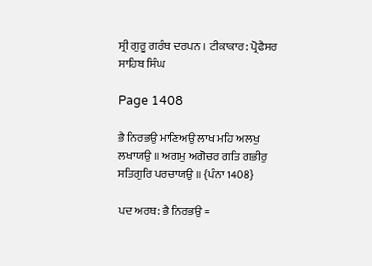ਸ੍ਰੀ ਗੁਰੂ ਗਰੰਥ ਦਰਪਨ । ਟੀਕਾਕਾਰ: ਪ੍ਰੋਫੈਸਰ ਸਾਹਿਬ ਸਿੰਘ

Page 1408

ਭੈ ਨਿਰਭਉ ਮਾਣਿਅਉ ਲਾਖ ਮਹਿ ਅਲਖੁ ਲਖਾਯਉ ॥ ਅਗਮੁ ਅਗੋਚਰ ਗਤਿ ਗਭੀਰੁ ਸਤਿਗੁਰਿ ਪਰਚਾਯਉ ॥ {ਪੰਨਾ 1408}

ਪਦ ਅਰਥ: ਭੈ ਨਿਰਭਉ =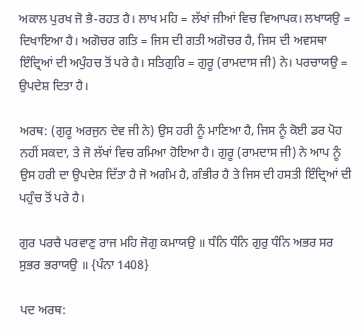ਅਕਾਲ ਪੁਰਖ ਜੋ ਭੈ-ਰਹਤ ਹੈ। ਲਾਖ ਮਹਿ = ਲੱਖਾਂ ਜੀਆਂ ਵਿਚ ਵਿਆਪਕ। ਲਖਾਯਉ = ਦਿਖਾਇਆ ਹੈ। ਅਗੋਚਰ ਗਤਿ = ਜਿਸ ਦੀ ਗਤੀ ਅਗੋਚਰ ਹੈ, ਜਿਸ ਦੀ ਅਵਸਥਾ ਇੰਦ੍ਰਿਆਂ ਦੀ ਅਪੁੰਹਚ ਤੋਂ ਪਰੇ ਹੈ। ਸਤਿਗੁਰਿ = ਗੁਰੂ (ਰਾਮਦਾਸ ਜੀ) ਨੇ। ਪਰਚਾਯਉ = ਉਪਦੇਸ਼ ਦਿਤਾ ਹੈ।

ਅਰਥ: (ਗੁਰੂ ਅਰਜੁਨ ਦੇਵ ਜੀ ਨੇ) ਉਸ ਹਰੀ ਨੂੰ ਮਾਣਿਆ ਹੈ, ਜਿਸ ਨੂੰ ਕੋਈ ਡਰ ਪੋਹ ਨਹੀਂ ਸਕਦਾ, ਤੇ ਜੋ ਲੱਖਾਂ ਵਿਚ ਰਮਿਆ ਹੋਇਆ ਹੈ। ਗੁਰੂ (ਰਾਮਦਾਸ ਜੀ) ਨੇ ਆਪ ਨੂੰ ਉਸ ਹਰੀ ਦਾ ਉਪਦੇਸ਼ ਦਿੱਤਾ ਹੈ ਜੋ ਅਗੰਮ ਹੈ, ਗੰਭੀਰ ਹੈ ਤੇ ਜਿਸ ਦੀ ਹਸਤੀ ਇੰਦ੍ਰਿਆਂ ਦੀ ਪਹੁੰਚ ਤੋਂ ਪਰੇ ਹੈ।

ਗੁਰ ਪਰਚੈ ਪਰਵਾਣੁ ਰਾਜ ਮਹਿ ਜੋਗੁ ਕਮਾਯਉ ॥ ਧੰਨਿ ਧੰਨਿ ਗੁਰੁ ਧੰਨਿ ਅਭਰ ਸਰ ਸੁਭਰ ਭਰਾਯਉ ॥ {ਪੰਨਾ 1408}

ਪਦ ਅਰਥ: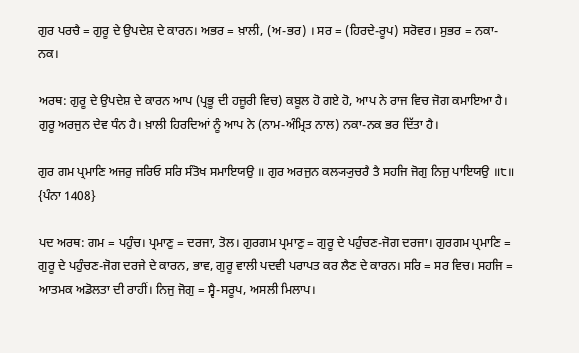ਗੁਰ ਪਰਚੈ = ਗੁਰੂ ਦੇ ਉਪਦੇਸ਼ ਦੇ ਕਾਰਨ। ਅਭਰ = ਖ਼ਾਲੀ, (ਅ-ਭਰ) । ਸਰ = (ਹਿਰਦੇ-ਰੂਪ) ਸਰੋਵਰ। ਸੁਭਰ = ਨਕਾ-ਨਕ।

ਅਰਥ: ਗੁਰੂ ਦੇ ਉਪਦੇਸ਼ ਦੇ ਕਾਰਨ ਆਪ (ਪ੍ਰਭੂ ਦੀ ਹਜ਼ੂਰੀ ਵਿਚ) ਕਬੂਲ ਹੋ ਗਏ ਹੋ, ਆਪ ਨੇ ਰਾਜ ਵਿਚ ਜੋਗ ਕਮਾਇਆ ਹੈ। ਗੁਰੂ ਅਰਜੁਨ ਦੇਵ ਧੰਨ ਹੈ। ਖ਼ਾਲੀ ਹਿਰਦਿਆਂ ਨੂੰ ਆਪ ਨੇ (ਨਾਮ-ਅੰਮ੍ਰਿਤ ਨਾਲ) ਨਕਾ-ਨਕ ਭਰ ਦਿੱਤਾ ਹੈ।

ਗੁਰ ਗਮ ਪ੍ਰਮਾਣਿ ਅਜਰੁ ਜਰਿਓ ਸਰਿ ਸੰਤੋਖ ਸਮਾਇਯਉ ॥ ਗੁਰ ਅਰਜੁਨ ਕਲ੍ਯ੍ਯੁਚਰੈ ਤੈ ਸਹਜਿ ਜੋਗੁ ਨਿਜੁ ਪਾਇਯਉ ॥੮॥ {ਪੰਨਾ 1408}

ਪਦ ਅਰਥ: ਗਮ = ਪਹੁੰਚ। ਪ੍ਰਮਾਣੁ = ਦਰਜਾ, ਤੋਲ। ਗੁਰਗਮ ਪ੍ਰਮਾਣੁ = ਗੁਰੂ ਦੇ ਪਹੁੰਚਣ-ਜੋਗ ਦਰਜਾ। ਗੁਰਗਮ ਪ੍ਰਮਾਣਿ = ਗੁਰੂ ਦੇ ਪਹੁੰਚਣ-ਜੋਗ ਦਰਜੇ ਦੇ ਕਾਰਨ, ਭਾਵ, ਗੁਰੂ ਵਾਲੀ ਪਦਵੀ ਪਰਾਪਤ ਕਰ ਲੈਣ ਦੇ ਕਾਰਨ। ਸਰਿ = ਸਰ ਵਿਚ। ਸਹਜਿ = ਆਤਮਕ ਅਡੋਲਤਾ ਦੀ ਰਾਹੀਂ। ਨਿਜੁ ਜੋਗੁ = ਸ੍ਵੈ-ਸਰੂਪ, ਅਸਲੀ ਮਿਲਾਪ।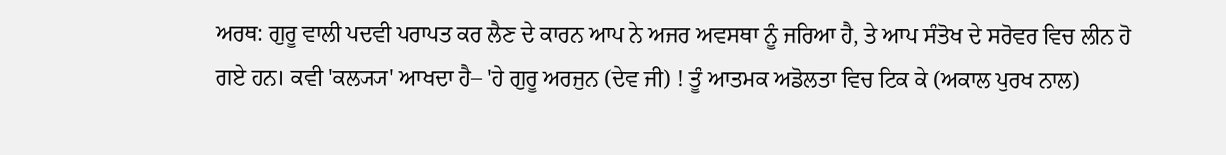ਅਰਥ: ਗੁਰੂ ਵਾਲੀ ਪਦਵੀ ਪਰਾਪਤ ਕਰ ਲੈਣ ਦੇ ਕਾਰਨ ਆਪ ਨੇ ਅਜਰ ਅਵਸਥਾ ਨੂੰ ਜਰਿਆ ਹੈ, ਤੇ ਆਪ ਸੰਤੋਖ ਦੇ ਸਰੋਵਰ ਵਿਚ ਲੀਨ ਹੋ ਗਏ ਹਨ। ਕਵੀ 'ਕਲ੍ਯ੍ਯ' ਆਖਦਾ ਹੈ– 'ਹੇ ਗੁਰੂ ਅਰਜੁਨ (ਦੇਵ ਜੀ) ! ਤੂੰ ਆਤਮਕ ਅਡੋਲਤਾ ਵਿਚ ਟਿਕ ਕੇ (ਅਕਾਲ ਪੁਰਖ ਨਾਲ)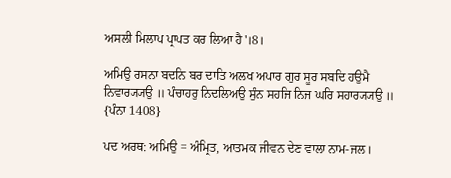ਅਸਲੀ ਮਿਲਾਪ ਪ੍ਰਾਪਤ ਕਰ ਲਿਆ ਹੈ'।8।

ਅਮਿਉ ਰਸਨਾ ਬਦਨਿ ਬਰ ਦਾਤਿ ਅਲਖ ਅਪਾਰ ਗੁਰ ਸੂਰ ਸਬਦਿ ਹਉਮੈ ਨਿਵਾਰ੍ਯ੍ਯਉ ॥ ਪੰਚਾਹਰੁ ਨਿਦਲਿਅਉ ਸੁੰਨ ਸਹਜਿ ਨਿਜ ਘਰਿ ਸਹਾਰ੍ਯ੍ਯਉ ॥ {ਪੰਨਾ 1408}

ਪਦ ਅਰਥ: ਅਮਿਉ = ਅੰਮ੍ਰਿਤ, ਆਤਮਕ ਜੀਵਨ ਦੇਣ ਵਾਲਾ ਨਾਮ-ਜਲ।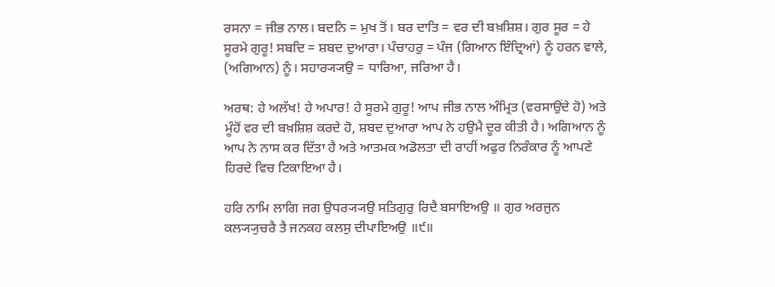ਰਸਨਾ = ਜੀਭ ਨਾਲ। ਬਦਨਿ = ਮੁਖ ਤੋਂ। ਬਰ ਦਾਤਿ = ਵਰ ਦੀ ਬਖ਼ਸ਼ਿਸ਼। ਗੁਰ ਸੂਰ = ਹੇ ਸੂਰਮੇ ਗੁਰੂ! ਸਬਦਿ = ਸ਼ਬਦ ਦੁਆਰਾ। ਪੰਚਾਹਰੁ = ਪੰਜ (ਗਿਆਨ ਇੰਦ੍ਰਿਆਂ) ਨੂੰ ਹਰਨ ਵਾਲੇ, (ਅਗਿਆਨ) ਨੂੰ। ਸਹਾਰ੍ਯ੍ਯਉ = ਧਾਰਿਆ, ਜਰਿਆ ਹੈ।

ਅਰਥ: ਹੇ ਅਲੱਖ! ਹੇ ਅਪਾਰ! ਹੇ ਸੂਰਮੇ ਗੁਰੂ! ਆਪ ਜੀਭ ਨਾਲ ਅੰਮ੍ਰਿਤ (ਵਰਸਾਉਂਦੇ ਹੋ) ਅਤੇ ਮੂੰਹੋਂ ਵਰ ਦੀ ਬਖ਼ਸ਼ਿਸ਼ ਕਰਦੇ ਹੋ, ਸ਼ਬਦ ਦੁਆਰਾ ਆਪ ਨੇ ਹਉਮੈ ਦੂਰ ਕੀਤੀ ਹੈ। ਅਗਿਆਨ ਨੂੰ ਆਪ ਨੇ ਨਾਸ ਕਰ ਦਿੱਤਾ ਹੈ ਅਤੇ ਆਤਮਕ ਅਡੋਲਤਾ ਦੀ ਰਾਹੀਂ ਅਫੁਰ ਨਿਰੰਕਾਰ ਨੂੰ ਆਪਣੇ ਹਿਰਦੇ ਵਿਚ ਟਿਕਾਇਆ ਹੈ।

ਹਰਿ ਨਾਮਿ ਲਾਗਿ ਜਗ ਉਧਰ੍ਯ੍ਯਉ ਸਤਿਗੁਰੁ ਰਿਦੈ ਬਸਾਇਅਉ ॥ ਗੁਰ ਅਰਜੁਨ ਕਲ੍ਯ੍ਯੁਚਰੈ ਤੈ ਜਨਕਹ ਕਲਸੁ ਦੀਪਾਇਅਉ ॥੯॥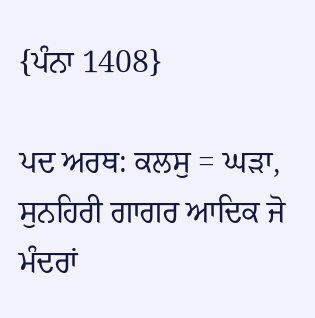{ਪੰਨਾ 1408}

ਪਦ ਅਰਥ: ਕਲਸੁ = ਘੜਾ, ਸੁਨਹਿਰੀ ਗਾਗਰ ਆਦਿਕ ਜੋ ਮੰਦਰਾਂ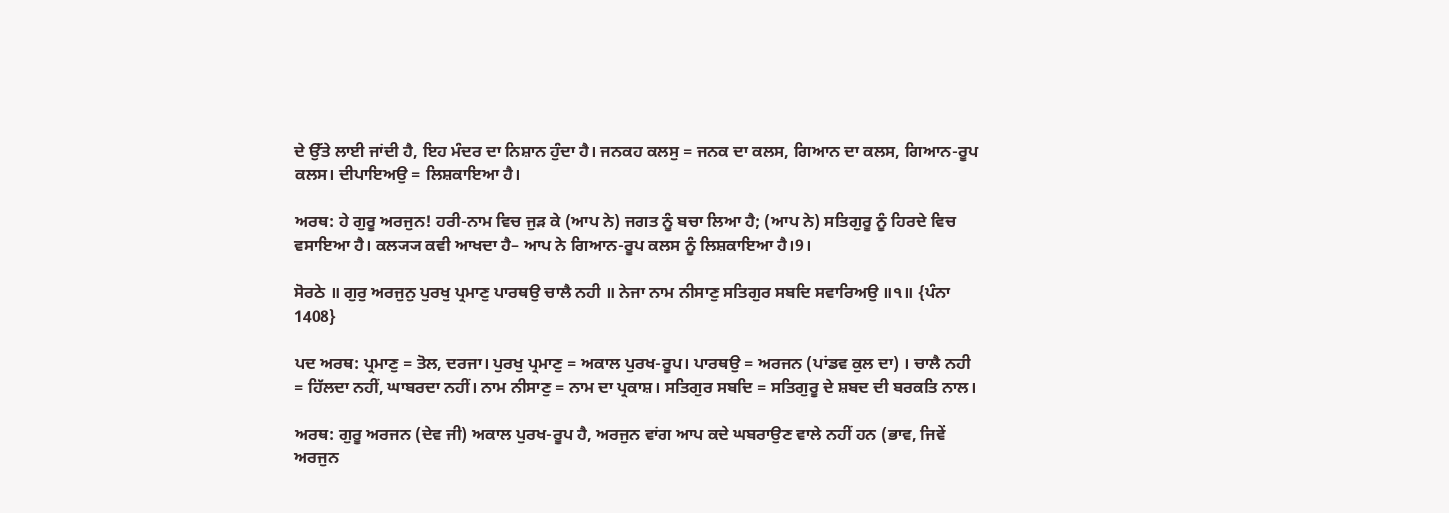ਦੇ ਉੱਤੇ ਲਾਈ ਜਾਂਦੀ ਹੈ, ਇਹ ਮੰਦਰ ਦਾ ਨਿਸ਼ਾਨ ਹੁੰਦਾ ਹੈ। ਜਨਕਹ ਕਲਸੁ = ਜਨਕ ਦਾ ਕਲਸ, ਗਿਆਨ ਦਾ ਕਲਸ, ਗਿਆਨ-ਰੂਪ ਕਲਸ। ਦੀਪਾਇਅਉ = ਲਿਸ਼ਕਾਇਆ ਹੈ।

ਅਰਥ: ਹੇ ਗੁਰੂ ਅਰਜੁਨ! ਹਰੀ-ਨਾਮ ਵਿਚ ਜੁੜ ਕੇ (ਆਪ ਨੇ) ਜਗਤ ਨੂੰ ਬਚਾ ਲਿਆ ਹੈ; (ਆਪ ਨੇ) ਸਤਿਗੁਰੂ ਨੂੰ ਹਿਰਦੇ ਵਿਚ ਵਸਾਇਆ ਹੈ। ਕਲ੍ਯ੍ਯ ਕਵੀ ਆਖਦਾ ਹੈ– ਆਪ ਨੇ ਗਿਆਨ-ਰੂਪ ਕਲਸ ਨੂੰ ਲਿਸ਼ਕਾਇਆ ਹੈ।9।

ਸੋਰਠੇ ॥ ਗੁਰੁ ਅਰਜੁਨੁ ਪੁਰਖੁ ਪ੍ਰਮਾਣੁ ਪਾਰਥਉ ਚਾਲੈ ਨਹੀ ॥ ਨੇਜਾ ਨਾਮ ਨੀਸਾਣੁ ਸਤਿਗੁਰ ਸਬਦਿ ਸਵਾਰਿਅਉ ॥੧॥ {ਪੰਨਾ 1408}

ਪਦ ਅਰਥ: ਪ੍ਰਮਾਣੁ = ਤੋਲ, ਦਰਜਾ। ਪੁਰਖੁ ਪ੍ਰਮਾਣੁ = ਅਕਾਲ ਪੁਰਖ-ਰੂਪ। ਪਾਰਥਉ = ਅਰਜਨ (ਪਾਂਡਵ ਕੁਲ ਦਾ) । ਚਾਲੈ ਨਹੀ = ਹਿੱਲਦਾ ਨਹੀਂ, ਘਾਬਰਦਾ ਨਹੀਂ। ਨਾਮ ਨੀਸਾਣੁ = ਨਾਮ ਦਾ ਪ੍ਰਕਾਸ਼। ਸਤਿਗੁਰ ਸਬਦਿ = ਸਤਿਗੁਰੂ ਦੇ ਸ਼ਬਦ ਦੀ ਬਰਕਤਿ ਨਾਲ।

ਅਰਥ: ਗੁਰੂ ਅਰਜਨ (ਦੇਵ ਜੀ) ਅਕਾਲ ਪੁਰਖ-ਰੂਪ ਹੈ, ਅਰਜੁਨ ਵਾਂਗ ਆਪ ਕਦੇ ਘਬਰਾਉਣ ਵਾਲੇ ਨਹੀਂ ਹਨ (ਭਾਵ, ਜਿਵੇਂ ਅਰਜੁਨ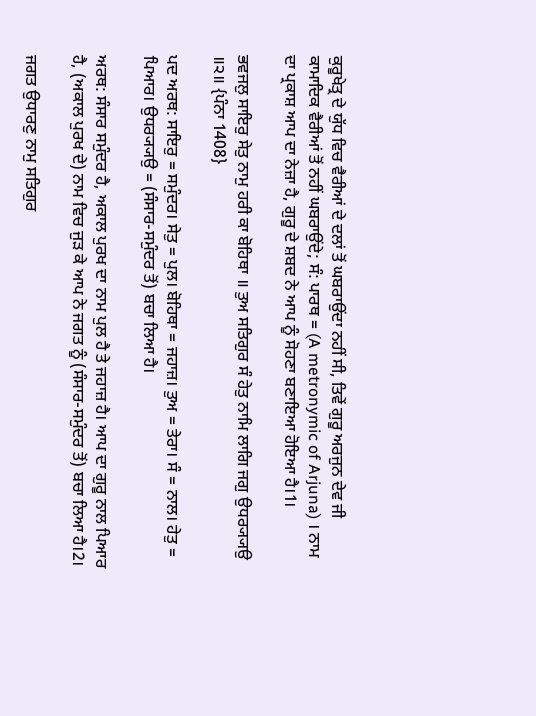ਕੁਰੂਖੇਤ੍ਰ ਦੇ ਯੁੱਧ ਵਿਚ ਵੈਰੀਆਂ ਦੇ ਦਲਾਂ ਤੋਂ ਘਬਰਾਉਂਦਾ ਨਹੀਂ ਸੀ, ਤਿਵੇਂ ਗੁਰੂ ਅਰਜੁਨ ਦੇਵ ਜੀ ਕਾਮਾਦਿਕ ਵੈਰੀਆਂ ਤੋਂ ਨਹੀਂ ਘਬਰਾਉਂਦੇ; ਸੰ: ਪਾਰਥ = (A metronymic of Arjuna) । ਨਾਮ ਦਾ ਪ੍ਰਕਾਸ਼ ਆਪ ਦਾ ਨੇਜ਼ਾ ਹੈ, ਗੁਰੂ ਦੇ ਸ਼ਬਦ ਨੇ ਆਪ ਨੂੰ ਸੋਹਣਾ ਬਣਾਇਆ ਹੋਇਆ ਹੈ।1।

ਭਵਜਲੁ ਸਾਇਰੁ ਸੇਤੁ ਨਾਮੁ ਹਰੀ ਕਾ ਬੋਹਿਥਾ ॥ ਤੁਅ ਸਤਿਗੁਰ ਸੰ ਹੇਤੁ ਨਾਮਿ ਲਾਗਿ ਜਗੁ ਉਧਰ੍ਯ੍ਯਉ ॥੨॥ {ਪੰਨਾ 1408}

ਪਦ ਅਰਥ: ਸਾਇਰੁ = ਸਮੁੰਦਰ। ਸੇਤੁ = ਪੁਲ। ਬੋਹਿਥਾ = ਜਹਾਜ਼। ਤੁਅ = ਤੇਰਾ। ਸੰ = ਨਾਲ। ਹੇਤੁ = ਪਿਆਰ। ਉਧਰ੍ਯ੍ਯਉ = (ਸੰਸਾਰ-ਸਮੁੰਦਰ ਤੋਂ) ਬਚਾ ਲਿਆ ਹੈ।

ਅਰਥ: ਸੰਸਾਰ ਸਮੁੰਦਰ ਹੈ, ਅਕਾਲ ਪੁਰਖ ਦਾ ਨਾਮ ਪੁਲ ਹੈ ਤੇ ਜਹਾਜ਼ ਹੈ। ਆਪ ਦਾ ਗੁਰੂ ਨਾਲ ਪਿਆਰ ਹੈ, (ਅਕਾਲ ਪੁਰਖ ਦੇ) ਨਾਮ ਵਿਚ ਜੁੜ ਕੇ ਆਪ ਨੇ ਜਗਤ ਨੂੰ (ਸੰਸਾਰ-ਸਮੁੰਦਰ ਤੋਂ) ਬਚਾ ਲਿਆ ਹੈ।2।

ਜਗਤ ਉਧਾਰਣੁ ਨਾਮੁ ਸਤਿਗੁਰ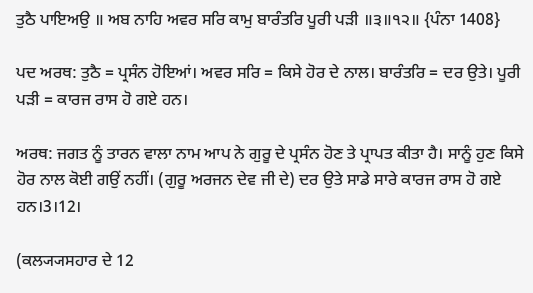ਤੁਠੈ ਪਾਇਅਉ ॥ ਅਬ ਨਾਹਿ ਅਵਰ ਸਰਿ ਕਾਮੁ ਬਾਰੰਤਰਿ ਪੂਰੀ ਪੜੀ ॥੩॥੧੨॥ {ਪੰਨਾ 1408}

ਪਦ ਅਰਥ: ਤੁਠੈ = ਪ੍ਰਸੰਨ ਹੋਇਆਂ। ਅਵਰ ਸਰਿ = ਕਿਸੇ ਹੋਰ ਦੇ ਨਾਲ। ਬਾਰੰਤਰਿ = ਦਰ ਉਤੇ। ਪੂਰੀ ਪੜੀ = ਕਾਰਜ ਰਾਸ ਹੋ ਗਏ ਹਨ।

ਅਰਥ: ਜਗਤ ਨੂੰ ਤਾਰਨ ਵਾਲਾ ਨਾਮ ਆਪ ਨੇ ਗੁਰੂ ਦੇ ਪ੍ਰਸੰਨ ਹੋਣ ਤੇ ਪ੍ਰਾਪਤ ਕੀਤਾ ਹੈ। ਸਾਨੂੰ ਹੁਣ ਕਿਸੇ ਹੋਰ ਨਾਲ ਕੋਈ ਗਉਂ ਨਹੀਂ। (ਗੁਰੂ ਅਰਜਨ ਦੇਵ ਜੀ ਦੇ) ਦਰ ਉਤੇ ਸਾਡੇ ਸਾਰੇ ਕਾਰਜ ਰਾਸ ਹੋ ਗਏ ਹਨ।3।12।

(ਕਲ੍ਯ੍ਯਸਹਾਰ ਦੇ 12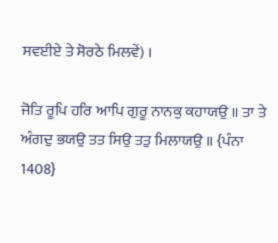ਸਵਈਏ ਤੇ ਸੋਰਠੇ ਮਿਲਵੇਂ) ।

ਜੋਤਿ ਰੂਪਿ ਹਰਿ ਆਪਿ ਗੁਰੂ ਨਾਨਕੁ ਕਹਾਯਉ ॥ ਤਾ ਤੇ ਅੰਗਦੁ ਭਯਉ ਤਤ ਸਿਉ ਤਤੁ ਮਿਲਾਯਉ ॥ {ਪੰਨਾ 1408}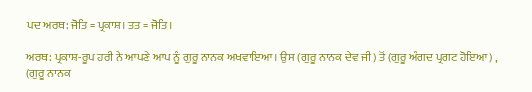ਪਦ ਅਰਥ: ਜੋਤਿ = ਪ੍ਰਕਾਸ਼। ਤਤ = ਜੋਤਿ।

ਅਰਥ: ਪ੍ਰਕਾਸ਼-ਰੂਪ ਹਰੀ ਨੇ ਆਪਣੇ ਆਪ ਨੂੰ ਗੁਰੂ ਨਾਨਕ ਅਖਵਾਇਆ। ਉਸ (ਗੁਰੂ ਨਾਨਕ ਦੇਵ ਜੀ) ਤੋਂ (ਗੁਰੂ ਅੰਗਦ ਪ੍ਰਗਟ ਹੋਇਆ) , (ਗੁਰੂ ਨਾਨਕ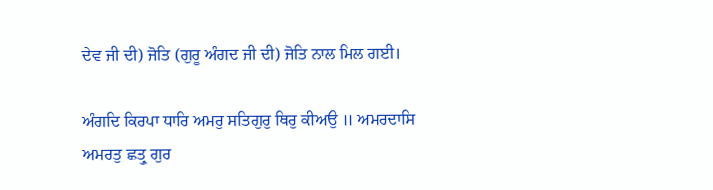ਦੇਵ ਜੀ ਦੀ) ਜੋਤਿ (ਗੁਰੂ ਅੰਗਦ ਜੀ ਦੀ) ਜੋਤਿ ਨਾਲ ਮਿਲ ਗਈ।

ਅੰਗਦਿ ਕਿਰਪਾ ਧਾਰਿ ਅਮਰੁ ਸਤਿਗੁਰੁ ਥਿਰੁ ਕੀਅਉ ॥ ਅਮਰਦਾਸਿ ਅਮਰਤੁ ਛਤ੍ਰੁ ਗੁਰ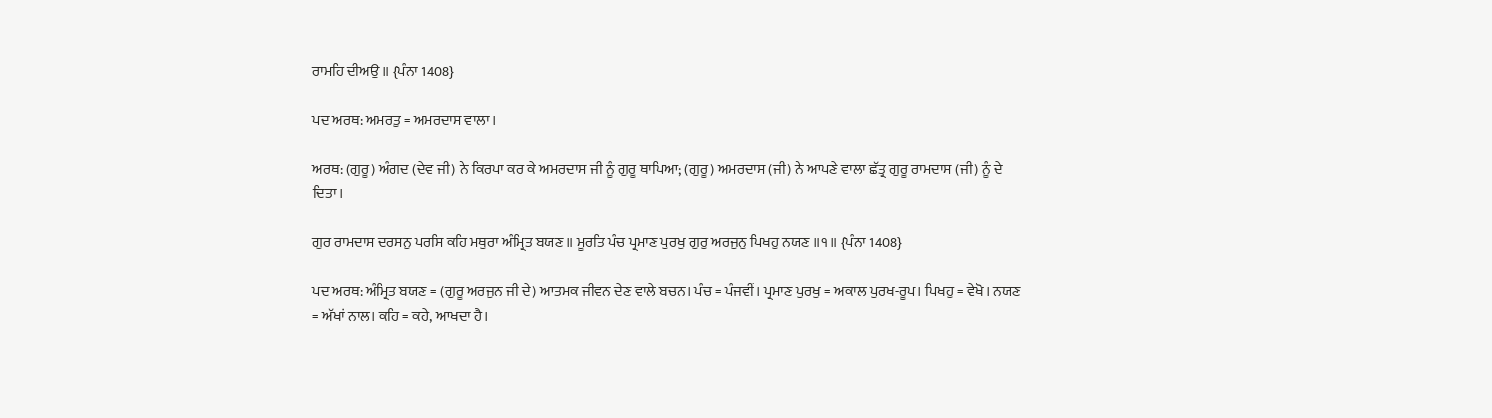ਰਾਮਹਿ ਦੀਅਉ ॥ {ਪੰਨਾ 1408}

ਪਦ ਅਰਥ: ਅਮਰਤੁ = ਅਮਰਦਾਸ ਵਾਲਾ।

ਅਰਥ: (ਗੁਰੂ) ਅੰਗਦ (ਦੇਵ ਜੀ) ਨੇ ਕਿਰਪਾ ਕਰ ਕੇ ਅਮਰਦਾਸ ਜੀ ਨੂੰ ਗੁਰੂ ਥਾਪਿਆ; (ਗੁਰੂ) ਅਮਰਦਾਸ (ਜੀ) ਨੇ ਆਪਣੇ ਵਾਲਾ ਛੱਤ੍ਰ ਗੁਰੂ ਰਾਮਦਾਸ (ਜੀ) ਨੂੰ ਦੇ ਦਿਤਾ।

ਗੁਰ ਰਾਮਦਾਸ ਦਰਸਨੁ ਪਰਸਿ ਕਹਿ ਮਥੁਰਾ ਅੰਮ੍ਰਿਤ ਬਯਣ ॥ ਮੂਰਤਿ ਪੰਚ ਪ੍ਰਮਾਣ ਪੁਰਖੁ ਗੁਰੁ ਅਰਜੁਨੁ ਪਿਖਹੁ ਨਯਣ ॥੧॥ {ਪੰਨਾ 1408}

ਪਦ ਅਰਥ: ਅੰਮ੍ਰਿਤ ਬਯਣ = (ਗੁਰੂ ਅਰਜੁਨ ਜੀ ਦੇ) ਆਤਮਕ ਜੀਵਨ ਦੇਣ ਵਾਲੇ ਬਚਨ। ਪੰਚ = ਪੰਜਵੀਂ। ਪ੍ਰਮਾਣ ਪੁਰਖੁ = ਅਕਾਲ ਪੁਰਖ-ਰੂਪ। ਪਿਖਹੁ = ਵੇਖੋ। ਨਯਣ = ਅੱਖਾਂ ਨਾਲ। ਕਹਿ = ਕਹੇ, ਆਖਦਾ ਹੈ।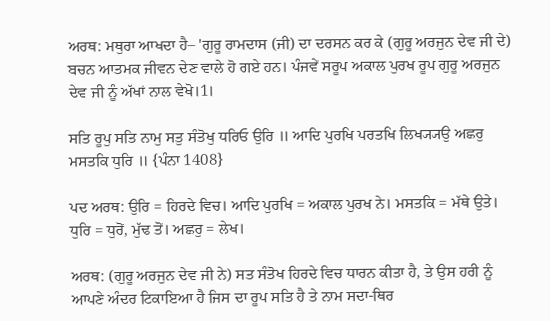ਅਰਥ: ਮਥੁਰਾ ਆਖਦਾ ਹੈ– 'ਗੁਰੂ ਰਾਮਦਾਸ (ਜੀ) ਦਾ ਦਰਸਨ ਕਰ ਕੇ (ਗੁਰੂ ਅਰਜੁਨ ਦੇਵ ਜੀ ਦੇ) ਬਚਨ ਆਤਮਕ ਜੀਵਨ ਦੇਣ ਵਾਲੇ ਹੋ ਗਏ ਹਨ। ਪੰਜਵੇਂ ਸਰੂਪ ਅਕਾਲ ਪੁਰਖ ਰੂਪ ਗੁਰੂ ਅਰਜੁਨ ਦੇਵ ਜੀ ਨੂੰ ਅੱਖਾਂ ਨਾਲ ਵੇਖੋ।1।

ਸਤਿ ਰੂਪੁ ਸਤਿ ਨਾਮੁ ਸਤੁ ਸੰਤੋਖੁ ਧਰਿਓ ਉਰਿ ॥ ਆਦਿ ਪੁਰਖਿ ਪਰਤਖਿ ਲਿਖ੍ਯ੍ਯਉ ਅਛਰੁ ਮਸਤਕਿ ਧੁਰਿ ॥ {ਪੰਨਾ 1408}

ਪਦ ਅਰਥ: ਉਰਿ = ਹਿਰਦੇ ਵਿਚ। ਆਦਿ ਪੁਰਖਿ = ਅਕਾਲ ਪੁਰਖ ਨੇ। ਮਸਤਕਿ = ਮੱਥੇ ਉਤੇ। ਧੁਰਿ = ਧੁਰੋਂ, ਮੁੱਢ ਤੋਂ। ਅਛਰੁ = ਲੇਖ।

ਅਰਥ: (ਗੁਰੂ ਅਰਜੁਨ ਦੇਵ ਜੀ ਨੇ) ਸਤ ਸੰਤੋਖ ਹਿਰਦੇ ਵਿਚ ਧਾਰਨ ਕੀਤਾ ਹੈ, ਤੇ ਉਸ ਹਰੀ ਨੂੰ ਆਪਣੇ ਅੰਦਰ ਟਿਕਾਇਆ ਹੈ ਜਿਸ ਦਾ ਰੂਪ ਸਤਿ ਹੈ ਤੇ ਨਾਮ ਸਦਾ-ਥਿਰ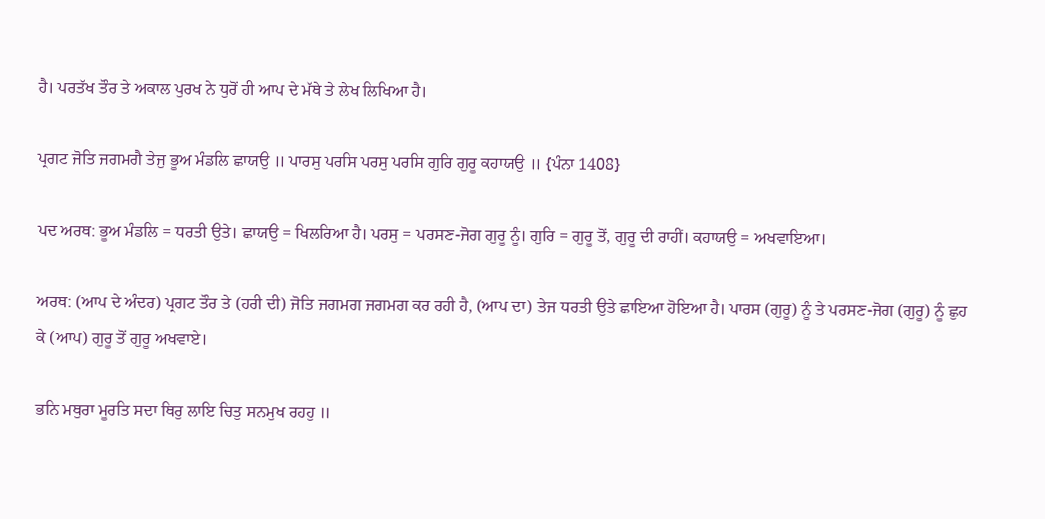ਹੈ। ਪਰਤੱਖ ਤੌਰ ਤੇ ਅਕਾਲ ਪੁਰਖ ਨੇ ਧੁਰੋਂ ਹੀ ਆਪ ਦੇ ਮੱਥੇ ਤੇ ਲੇਖ ਲਿਖਿਆ ਹੈ।

ਪ੍ਰਗਟ ਜੋਤਿ ਜਗਮਗੈ ਤੇਜੁ ਭੂਅ ਮੰਡਲਿ ਛਾਯਉ ॥ ਪਾਰਸੁ ਪਰਸਿ ਪਰਸੁ ਪਰਸਿ ਗੁਰਿ ਗੁਰੂ ਕਹਾਯਉ ॥ {ਪੰਨਾ 1408}

ਪਦ ਅਰਥ: ਭੂਅ ਮੰਡਲਿ = ਧਰਤੀ ਉਤੇ। ਛਾਯਉ = ਖਿਲਰਿਆ ਹੈ। ਪਰਸੁ = ਪਰਸਣ-ਜੋਗ ਗੁਰੂ ਨੂੰ। ਗੁਰਿ = ਗੁਰੂ ਤੋਂ, ਗੁਰੂ ਦੀ ਰਾਹੀਂ। ਕਹਾਯਉ = ਅਖਵਾਇਆ।

ਅਰਥ: (ਆਪ ਦੇ ਅੰਦਰ) ਪ੍ਰਗਟ ਤੌਰ ਤੇ (ਹਰੀ ਦੀ) ਜੋਤਿ ਜਗਮਗ ਜਗਮਗ ਕਰ ਰਹੀ ਹੈ, (ਆਪ ਦਾ) ਤੇਜ ਧਰਤੀ ਉਤੇ ਛਾਇਆ ਹੋਇਆ ਹੈ। ਪਾਰਸ (ਗੁਰੂ) ਨੂੰ ਤੇ ਪਰਸਣ-ਜੋਗ (ਗੁਰੂ) ਨੂੰ ਛੁਹ ਕੇ (ਆਪ) ਗੁਰੂ ਤੋਂ ਗੁਰੂ ਅਖਵਾਏ।

ਭਨਿ ਮਥੁਰਾ ਮੂਰਤਿ ਸਦਾ ਥਿਰੁ ਲਾਇ ਚਿਤੁ ਸਨਮੁਖ ਰਹਹੁ ॥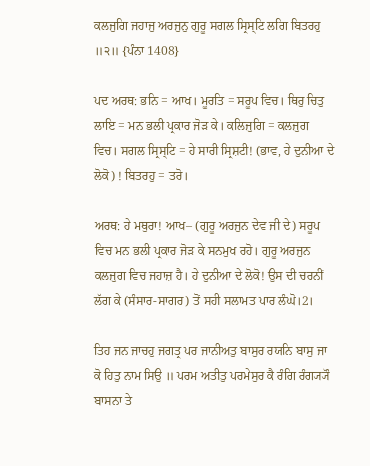ਕਲਜੁਗਿ ਜਹਾਜੁ ਅਰਜੁਨੁ ਗੁਰੂ ਸਗਲ ਸ੍ਰਿਸ੍ਟਿ ਲਗਿ ਬਿਤਰਹੁ ॥੨॥ {ਪੰਨਾ 1408}

ਪਦ ਅਰਥ: ਭਨਿ = ਆਖ। ਮੂਰਤਿ = ਸਰੂਪ ਵਿਚ। ਥਿਰੁ ਚਿਤੁ ਲਾਇ = ਮਨ ਭਲੀ ਪ੍ਰਕਾਰ ਜੋੜ ਕੇ। ਕਲਿਜੁਗਿ = ਕਲਜੁਗ ਵਿਚ। ਸਗਲ ਸ੍ਰਿਸ੍ਟਿ = ਹੇ ਸਾਰੀ ਸ੍ਰਿਸ਼ਟੀ! (ਭਾਵ, ਹੇ ਦੁਨੀਆ ਦੇ ਲੋਕੋ) ! ਬਿਤਰਹੁ = ਤਰੋ।

ਅਰਥ: ਹੇ ਮਥੁਰਾ! ਆਖ– (ਗੁਰੂ ਅਰਜੁਨ ਦੇਵ ਜੀ ਦੇ) ਸਰੂਪ ਵਿਚ ਮਨ ਭਲੀ ਪ੍ਰਕਾਰ ਜੋੜ ਕੇ ਸਨਮੁਖ ਰਹੋ। ਗੁਰੂ ਅਰਜੁਨ ਕਲਜੁਗ ਵਿਚ ਜਹਾਜ਼ ਹੈ। ਹੇ ਦੁਨੀਆ ਦੇ ਲੋਕੋ! ਉਸ ਦੀ ਚਰਨੀਂ ਲੱਗ ਕੇ (ਸੰਸਾਰ-ਸਾਗਰ) ਤੋਂ ਸਹੀ ਸਲਾਮਤ ਪਾਰ ਲੰਘੋ।2।

ਤਿਹ ਜਨ ਜਾਚਹੁ ਜਗਤ੍ਰ ਪਰ ਜਾਨੀਅਤੁ ਬਾਸੁਰ ਰਯਨਿ ਬਾਸੁ ਜਾ ਕੋ ਹਿਤੁ ਨਾਮ ਸਿਉ ॥ ਪਰਮ ਅਤੀਤੁ ਪਰਮੇਸੁਰ ਕੈ ਰੰਗਿ ਰੰਗ੍ਯ੍ਯੌ ਬਾਸਨਾ ਤੇ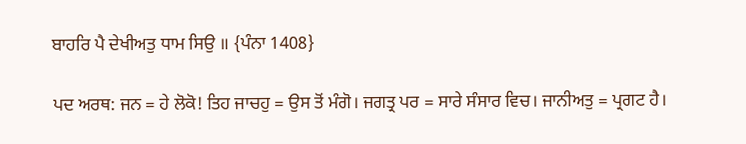ਬਾਹਰਿ ਪੈ ਦੇਖੀਅਤੁ ਧਾਮ ਸਿਉ ॥ {ਪੰਨਾ 1408}

ਪਦ ਅਰਥ: ਜਨ = ਹੇ ਲੋਕੋ! ਤਿਹ ਜਾਚਹੁ = ਉਸ ਤੋਂ ਮੰਗੋ। ਜਗਤ੍ਰ ਪਰ = ਸਾਰੇ ਸੰਸਾਰ ਵਿਚ। ਜਾਨੀਅਤੁ = ਪ੍ਰਗਟ ਹੈ।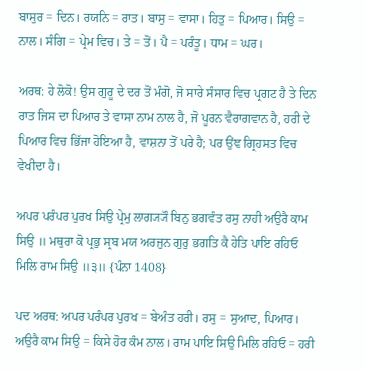ਬਾਸੁਰ = ਦਿਨ। ਰਯਨਿ = ਰਾਤ। ਬਾਸੁ = ਵਾਸਾ। ਹਿਤੁ = ਪਿਆਰ। ਸਿਉ = ਨਾਲ। ਸੰਗਿ = ਪ੍ਰੇਮ ਵਿਚ। ਤੇ = ਤੋਂ। ਪੈ = ਪਰੰਤੂ। ਧਾਮ = ਘਰ।

ਅਰਥ: ਹੇ ਲੋਕੋ! ਉਸ ਗੁਰੂ ਦੇ ਦਰ ਤੋਂ ਮੰਗੋ, ਜੋ ਸਾਰੇ ਸੰਸਾਰ ਵਿਚ ਪ੍ਰਗਟ ਹੈ ਤੇ ਦਿਨ ਰਾਤ ਜਿਸ ਦਾ ਪਿਆਰ ਤੇ ਵਾਸਾ ਨਾਮ ਨਾਲ ਹੈ, ਜੋ ਪੂਰਨ ਵੈਰਾਗਵਾਨ ਹੈ, ਹਰੀ ਦੇ ਪਿਆਰ ਵਿਚ ਭਿੱਜਾ ਹੋਇਆ ਹੈ, ਵਾਸ਼ਨਾ ਤੋਂ ਪਰੇ ਹੈ; ਪਰ ਉਂਞ ਗ੍ਰਿਹਸਤ ਵਿਚ ਵੇਖੀਦਾ ਹੈ।

ਅਪਰ ਪਰੰਪਰ ਪੁਰਖ ਸਿਉ ਪ੍ਰੇਮੁ ਲਾਗ੍ਯ੍ਯੌ ਬਿਨੁ ਭਗਵੰਤ ਰਸੁ ਨਾਹੀ ਅਉਰੈ ਕਾਮ ਸਿਉ ॥ ਮਥੁਰਾ ਕੋ ਪ੍ਰਭੁ ਸ੍ਰਬ ਮਯ ਅਰਜੁਨ ਗੁਰੁ ਭਗਤਿ ਕੈ ਹੇਤਿ ਪਾਇ ਰਹਿਓ ਮਿਲਿ ਰਾਮ ਸਿਉ ॥੩॥ {ਪੰਨਾ 1408}

ਪਦ ਅਰਥ: ਅਪਰ ਪਰੰਪਰ ਪੁਰਖ = ਬੇਅੰਤ ਹਰੀ। ਰਸੁ = ਸੁਆਦ, ਪਿਆਰ। ਅਉਰੈ ਕਾਮ ਸਿਉ = ਕਿਸੇ ਹੋਰ ਕੰਮ ਨਾਲ। ਰਾਮ ਪਾਇ ਸਿਉ ਮਿਲਿ ਰਹਿਓ = ਹਰੀ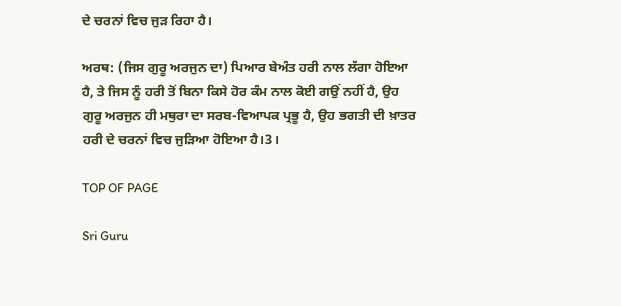ਦੇ ਚਰਨਾਂ ਵਿਚ ਜੁੜ ਰਿਹਾ ਹੈ।

ਅਰਥ: (ਜਿਸ ਗੁਰੂ ਅਰਜੁਨ ਦਾ) ਪਿਆਰ ਬੇਅੰਤ ਹਰੀ ਨਾਲ ਲੱਗਾ ਹੋਇਆ ਹੈ, ਤੇ ਜਿਸ ਨੂੰ ਹਰੀ ਤੋਂ ਬਿਨਾ ਕਿਸੇ ਹੋਰ ਕੰਮ ਨਾਲ ਕੋਈ ਗਉਂ ਨਹੀਂ ਹੈ, ਉਹ ਗੁਰੂ ਅਰਜੁਨ ਹੀ ਮਥੁਰਾ ਦਾ ਸਰਬ-ਵਿਆਪਕ ਪ੍ਰਭੂ ਹੈ, ਉਹ ਭਗਤੀ ਦੀ ਖ਼ਾਤਰ ਹਰੀ ਦੇ ਚਰਨਾਂ ਵਿਚ ਜੁੜਿਆ ਹੋਇਆ ਹੈ।3।

TOP OF PAGE

Sri Guru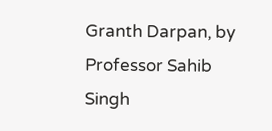Granth Darpan, by Professor Sahib Singh